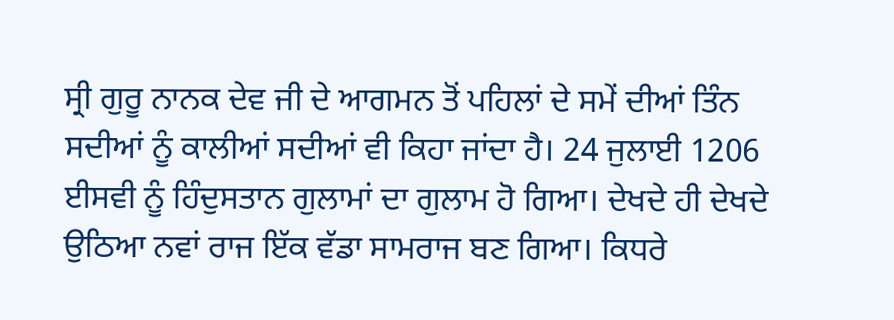ਸ੍ਰੀ ਗੁਰੂ ਨਾਨਕ ਦੇਵ ਜੀ ਦੇ ਆਗਮਨ ਤੋਂ ਪਹਿਲਾਂ ਦੇ ਸਮੇਂ ਦੀਆਂ ਤਿੰਨ ਸਦੀਆਂ ਨੂੰ ਕਾਲੀਆਂ ਸਦੀਆਂ ਵੀ ਕਿਹਾ ਜਾਂਦਾ ਹੈ। 24 ਜੁਲਾਈ 1206 ਈਸਵੀ ਨੂੰ ਹਿੰਦੁਸਤਾਨ ਗੁਲਾਮਾਂ ਦਾ ਗੁਲਾਮ ਹੋ ਗਿਆ। ਦੇਖਦੇ ਹੀ ਦੇਖਦੇ ਉਠਿਆ ਨਵਾਂ ਰਾਜ ਇੱਕ ਵੱਡਾ ਸਾਮਰਾਜ ਬਣ ਗਿਆ। ਕਿਧਰੇ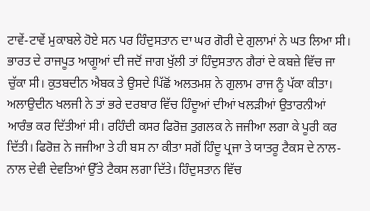ਟਾਵੇਂ-ਟਾਵੇਂ ਮੁਕਾਬਲੇ ਹੋਏ ਸਨ ਪਰ ਹਿੰਦੁਸਤਾਨ ਦਾ ਘਰ ਗੋਰੀ ਦੇ ਗੁਲਾਮਾਂ ਨੇ ਘਤ ਲਿਆ ਸੀ। ਭਾਰਤ ਦੇ ਰਾਜਪੂਤ ਆਗੂਆਂ ਦੀ ਜਦੋਂ ਜਾਗ ਖੁੱਲੀ ਤਾਂ ਹਿੰਦੁਸਤਾਨ ਗੈਰਾਂ ਦੇ ਕਬਜ਼ੇ ਵਿੱਚ ਜਾ ਚੁੱਕਾ ਸੀ। ਕੁਤਬਦੀਨ ਐਬਕ ਤੇ ਉਸਦੇ ਪਿੱਛੋਂ ਅਲਤਮਸ਼ ਨੇ ਗੁਲਾਮ ਰਾਜ ਨੂੰ ਪੱਕਾ ਕੀਤਾ। ਅਲਾਉਦੀਨ ਖਲਜੀ ਨੇ ਤਾਂ ਭਰੇ ਦਰਬਾਰ ਵਿੱਚ ਹਿੰਦੂਆਂ ਦੀਆਂ ਖਲੜੀਆਂ ਉਤਾਰਨੀਆਂ ਆਰੰਭ ਕਰ ਦਿੱਤੀਆਂ ਸੀ। ਰਹਿੰਦੀ ਕਸਰ ਫਿਰੋਜ਼ ਤੁਗਲਕ ਨੇ ਜਜੀਆ ਲਗਾ ਕੇ ਪੂਰੀ ਕਰ ਦਿੱਤੀ। ਫਿਰੋਜ਼ ਨੇ ਜਜੀਆ ਤੇ ਹੀ ਬਸ ਨਾ ਕੀਤਾ ਸਗੋਂ ਹਿੰਦੂ ਪ੍ਰਜਾ ਤੇ ਯਾਤਰੂ ਟੈਕਸ ਦੇ ਨਾਲ-ਨਾਲ ਦੇਵੀ ਦੇਵਤਿਆਂ ਉੱਤੇ ਟੈਕਸ ਲਗਾ ਦਿੱਤੇ। ਹਿੰਦੁਸਤਾਨ ਵਿੱਚ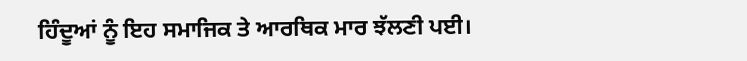ਹਿੰਦੂਆਂ ਨੂੰ ਇਹ ਸਮਾਜਿਕ ਤੇ ਆਰਥਿਕ ਮਾਰ ਝੱਲਣੀ ਪਈ।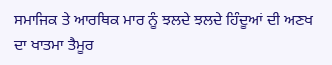ਸਮਾਜਿਕ ਤੇ ਆਰਥਿਕ ਮਾਰ ਨੂੰ ਝਲਦੇ ਝਲਦੇ ਹਿੰਦੂਆਂ ਦੀ ਅਣਖ ਦਾ ਖਾਤਮਾ ਤੈਮੂਰ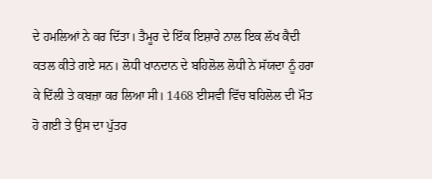ਦੇ ਹਮਲਿਆਂ ਨੇ ਕਰ ਦਿੱਤਾ। ਤੈਮੂਰ ਦੇ ਇੱਕ ਇਸ਼ਾਰੇ ਨਾਲ ਇਕ ਲੱਖ ਕੈਦੀ ਕਤਲ ਕੀਤੇ ਗਏ ਸਨ। ਲੋਧੀ ਖਾਨਦਾਨ ਦੇ ਬਹਿਲੋਲ ਲੋਧੀ ਨੇ ਸੱਯਦਾ ਨੂੰ ਹਰਾ ਕੇ ਦਿੱਲੀ ਤੇ ਕਬਜ਼ਾ ਕਰ ਲਿਆ ਸੀ। 1468 ਈਸਵੀ ਵਿੱਚ ਬਹਿਲੋਲ ਦੀ ਮੌਤ ਹੋ ਗਈ ਤੇ ਉਸ ਦਾ ਪੁੱਤਰ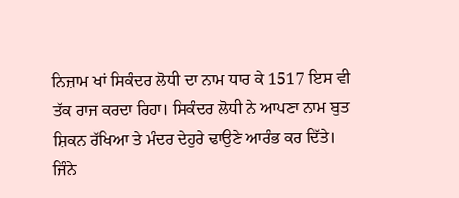ਨਿਜ਼ਾਮ ਖਾਂ ਸਿਕੰਦਰ ਲੋਧੀ ਦਾ ਨਾਮ ਧਾਰ ਕੇ 1517 ਇਸ ਵੀ ਤੱਕ ਰਾਜ ਕਰਦਾ ਰਿਹਾ। ਸਿਕੰਦਰ ਲੋਧੀ ਨੇ ਆਪਣਾ ਨਾਮ ਬੁਤ ਸ਼ਿਕਨ ਰੱਖਿਆ ਤੇ ਮੰਦਰ ਦੇਹੁਰੇ ਢਾਉਣੇ ਆਰੰਭ ਕਰ ਦਿੱਤੇ। ਜਿੰਨੇ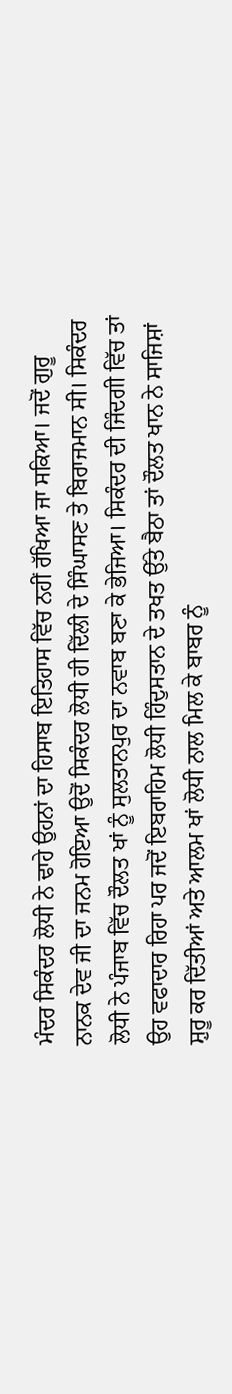ਮੰਦਰ ਸਿਕੰਦਰ ਲੋਧੀ ਨੇ ਢਾਹੇ ਉਹਨਾਂ ਦਾ ਹਿਸਾਬ ਇਤਿਹਾਸ ਵਿੱਚ ਨਹੀਂ ਰੱਖਿਆ ਜਾ ਸਕਿਆ। ਜਦੋਂ ਗੁਰੂ ਨਾਨਕ ਦੇਵ ਜੀ ਦਾ ਜਨਮ ਹੋਇਆ ਉਦੋਂ ਸਿਕੰਦਰ ਲੋਧੀ ਹੀ ਦਿੱਲੀ ਦੇ ਸਿੰਘਾਸਣ ਤੇ ਬਿਰਾਜਮਾਨ ਸੀ। ਸਿਕੰਦਰ ਲੋਧੀ ਨੇ ਪੰਜਾਬ ਵਿੱਚ ਦੌਲਤ ਖਾਂ ਨੂੰ ਸੁਲਤਾਨਪੁਰ ਦਾ ਨਵਾਬ ਬਣਾ ਕੇ ਭੇਜਿਆ। ਸਿਕੰਦਰ ਦੀ ਜਿੰਦਗੀ ਵਿੱਚ ਤਾਂ ਉਹ ਵਫਾਦਾਰ ਰਿਹਾ ਪਰ ਜਦੋਂ ਇਬਰਾਹਿਮ ਲੋਧੀ ਹਿੰਦੁਸਤਾਨ ਦੇ ਤਖਤ ਉੱਤੇ ਬੈਠਾ ਤਾਂ ਦੌਲਤ ਖਾਨ ਨੇ ਸਾਜਿਸ਼ਾਂ ਸ਼ੁਰੂ ਕਰ ਦਿੱਤੀਆਂ ਅਤੇ ਆਲਮ ਖਾਂ ਲੋਧੀ ਨਾਲ ਮਿਲ ਕੇ ਬਾਬਰ ਨੂੰ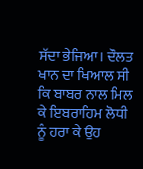ਸੱਦਾ ਭੇਜਿਆ। ਦੌਲਤ ਖਾਨ ਦਾ ਖਿਆਲ ਸੀ ਕਿ ਬਾਬਰ ਨਾਲ ਮਿਲ ਕੇ ਇਬਰਾਹਿਮ ਲੋਧੀ ਨੂੰ ਹਰਾ ਕੇ ਉਹ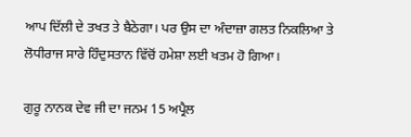ਆਪ ਦਿੱਲੀ ਦੇ ਤਖਤ ਤੇ ਬੈਠੇਗਾ। ਪਰ ਉਸ ਦਾ ਅੰਦਾਜ਼ਾ ਗਲਤ ਨਿਕਲਿਆ ਤੇ ਲੋਧੀਰਾਜ ਸਾਰੇ ਹਿੰਦੁਸਤਾਨ ਵਿੱਚੋਂ ਹਮੇਸ਼ਾ ਲਈ ਖਤਮ ਹੋ ਗਿਆ।

ਗੁਰੂ ਨਾਨਕ ਦੇਵ ਜੀ ਦਾ ਜਨਮ 15 ਅਪ੍ਰੈਲ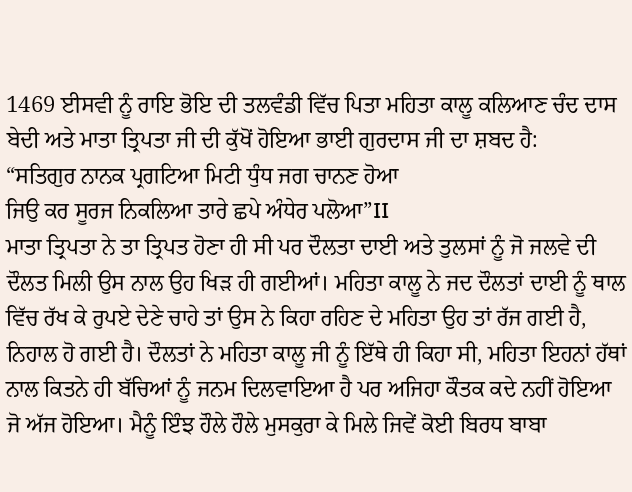1469 ਈਸਵੀ ਨੂੰ ਰਾਇ ਭੋਇ ਦੀ ਤਲਵੰਡੀ ਵਿੱਚ ਪਿਤਾ ਮਹਿਤਾ ਕਾਲੂ ਕਲਿਆਣ ਚੰਦ ਦਾਸ ਬੇਦੀ ਅਤੇ ਮਾਤਾ ਤ੍ਰਿਪਤਾ ਜੀ ਦੀ ਕੁੱਖੋਂ ਹੋਇਆ ਭਾਈ ਗੁਰਦਾਸ ਜੀ ਦਾ ਸ਼ਬਦ ਹੈ:
“ਸਤਿਗੁਰ ਨਾਨਕ ਪ੍ਰਗਟਿਆ ਮਿਟੀ ਧੁੰਧ ਜਗ ਚਾਨਣ ਹੋਆ
ਜਿਉ ਕਰ ਸੂਰਜ ਨਿਕਲਿਆ ਤਾਰੇ ਛਪੇ ਅੰਧੇਰ ਪਲੋਆ”II
ਮਾਤਾ ਤ੍ਰਿਪਤਾ ਨੇ ਤਾ ਤ੍ਰਿਪਤ ਹੋਣਾ ਹੀ ਸੀ ਪਰ ਦੌਲਤਾ ਦਾਈ ਅਤੇ ਤੁਲਸਾਂ ਨੂੰ ਜੋ ਜਲਵੇ ਦੀ ਦੌਲਤ ਮਿਲੀ ਉਸ ਨਾਲ ਉਹ ਖਿੜ ਹੀ ਗਈਆਂ। ਮਹਿਤਾ ਕਾਲੂ ਨੇ ਜਦ ਦੌਲਤਾਂ ਦਾਈ ਨੂੰ ਥਾਲ ਵਿੱਚ ਰੱਖ ਕੇ ਰੁਪਏ ਦੇਣੇ ਚਾਹੇ ਤਾਂ ਉਸ ਨੇ ਕਿਹਾ ਰਹਿਣ ਦੇ ਮਹਿਤਾ ਉਹ ਤਾਂ ਰੱਜ ਗਈ ਹੈ, ਨਿਹਾਲ ਹੋ ਗਈ ਹੈ। ਦੌਲਤਾਂ ਨੇ ਮਹਿਤਾ ਕਾਲੂ ਜੀ ਨੂੰ ਇੱਥੇ ਹੀ ਕਿਹਾ ਸੀ, ਮਹਿਤਾ ਇਹਨਾਂ ਹੱਥਾਂ ਨਾਲ ਕਿਤਨੇ ਹੀ ਬੱਚਿਆਂ ਨੂੰ ਜਨਮ ਦਿਲਵਾਇਆ ਹੈ ਪਰ ਅਜਿਹਾ ਕੌਤਕ ਕਦੇ ਨਹੀਂ ਹੋਇਆ ਜੋ ਅੱਜ ਹੋਇਆ। ਮੈਨੂੰ ਇੰਝ ਹੌਲੇ ਹੌਲੇ ਮੁਸਕੁਰਾ ਕੇ ਮਿਲੇ ਜਿਵੇਂ ਕੋਈ ਬਿਰਧ ਬਾਬਾ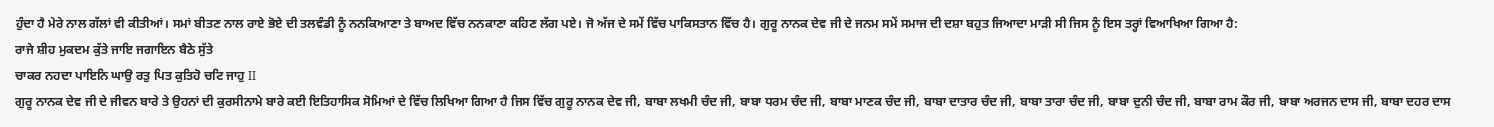ਹੁੰਦਾ ਹੈ ਮੇਰੇ ਨਾਲ ਗੱਲਾਂ ਵੀ ਕੀਤੀਆਂ। ਸਮਾਂ ਬੀਤਣ ਨਾਲ ਰਾਏ ਭੋਏ ਦੀ ਤਲਵੰਡੀ ਨੂੰ ਨਨਕਿਆਣਾ ਤੇ ਬਾਅਦ ਵਿੱਚ ਨਨਕਾਣਾ ਕਹਿਣ ਲੱਗ ਪਏ। ਜੋ ਅੱਜ ਦੇ ਸਮੇਂ ਵਿੱਚ ਪਾਕਿਸਤਾਨ ਵਿੱਚ ਹੈ। ਗੁਰੂ ਨਾਨਕ ਦੇਵ ਜੀ ਦੇ ਜਨਮ ਸਮੇਂ ਸਮਾਜ ਦੀ ਦਸ਼ਾ ਬਹੁਤ ਜਿਆਦਾ ਮਾੜੀ ਸੀ ਜਿਸ ਨੂੰ ਇਸ ਤਰ੍ਹਾਂ ਵਿਆਖਿਆ ਗਿਆ ਹੈ:
ਰਾਜੇ ਸ਼ੀਹ ਮੁਕਦਮ ਕੁੱਤੇ ਜਾਇ ਜਗਾਇਨ ਬੈਠੇ ਸੁੱਤੇ
ਚਾਕਰ ਨਹਦਾ ਪਾਇਨਿ ਘਾਉ ਰਤੁ ਪਿਤ ਕੁਤਿਹੋ ਚਟਿ ਜਾਹੁ II
ਗੁਰੂ ਨਾਨਕ ਦੇਵ ਜੀ ਦੇ ਜੀਵਨ ਬਾਰੇ ਤੇ ਉਹਨਾਂ ਦੀ ਕੁਰਸੀਨਾਮੇ ਬਾਰੇ ਕਈ ਇਤਿਹਾਸਿਕ ਸੋਮਿਆਂ ਦੇ ਵਿੱਚ ਲਿਖਿਆ ਗਿਆ ਹੈ ਜਿਸ ਵਿੱਚ ਗੁਰੂ ਨਾਨਕ ਦੇਵ ਜੀ, ਬਾਬਾ ਲਖਮੀ ਚੰਦ ਜੀ, ਬਾਬਾ ਧਰਮ ਚੰਦ ਜੀ, ਬਾਬਾ ਮਾਣਕ ਚੰਦ ਜੀ, ਬਾਬਾ ਦਾਤਾਰ ਚੰਦ ਜੀ, ਬਾਬਾ ਤਾਰਾ ਚੰਦ ਜੀ, ਬਾਬਾ ਦੁਨੀ ਚੰਦ ਜੀ, ਬਾਬਾ ਰਾਮ ਕੌਰ ਜੀ, ਬਾਬਾ ਅਰਜਨ ਦਾਸ ਜੀ, ਬਾਬਾ ਦਹਰ ਦਾਸ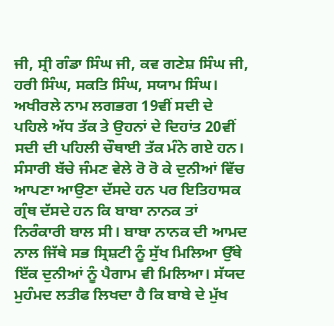ਜੀ, ਸ੍ਰੀ ਗੰਡਾ ਸਿੰਘ ਜੀ, ਕਵ ਗਣੇਸ਼ ਸਿੰਘ ਜੀ, ਹਰੀ ਸਿੰਘ, ਸਕਤਿ ਸਿੰਘ, ਸਯਾਮ ਸਿੰਘ। ਅਖੀਰਲੇ ਨਾਮ ਲਗਭਗ 19ਵੀਂ ਸਦੀ ਦੇ ਪਹਿਲੇ ਅੱਧ ਤੱਕ ਤੇ ਉਹਨਾਂ ਦੇ ਦਿਹਾਂਤ 20ਵੀਂ ਸਦੀ ਦੀ ਪਹਿਲੀ ਚੌਥਾਈ ਤੱਕ ਮੰਨੇ ਗਏ ਹਨ। ਸੰਸਾਰੀ ਬੱਚੇ ਜੰਮਣ ਵੇਲੇ ਰੋ ਰੋ ਕੇ ਦੁਨੀਆਂ ਵਿੱਚ ਆਪਣਾ ਆਉਣਾ ਦੱਸਦੇ ਹਨ ਪਰ ਇਤਿਹਾਸਕ ਗ੍ਰੰਥ ਦੱਸਦੇ ਹਨ ਕਿ ਬਾਬਾ ਨਾਨਕ ਤਾਂ ਨਿਰੰਕਾਰੀ ਬਾਲ ਸੀ। ਬਾਬਾ ਨਾਨਕ ਦੀ ਆਮਦ ਨਾਲ ਜਿੱਥੇ ਸਭ ਸ੍ਰਿਸ਼ਟੀ ਨੂੰ ਸੁੱਖ ਮਿਲਿਆ ਉੱਥੇ ਇੱਕ ਦੁਨੀਆਂ ਨੂੰ ਪੈਗਾਮ ਵੀ ਮਿਲਿਆ। ਸੱਯਦ ਮੁਹੰਮਦ ਲਤੀਫ ਲਿਖਦਾ ਹੈ ਕਿ ਬਾਬੇ ਦੇ ਮੁੱਖ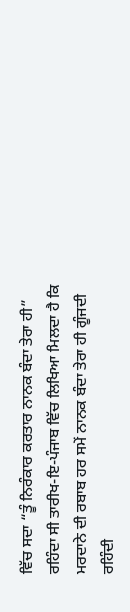ਵਿੱਚ ਸਦਾ “ਤੂੰ ਨਿਰੰਕਾਰ ਕਰਤਾਰ ਨਾਨਕ ਬੰਦਾ ਤੇਰਾ ਹੀ” ਰਹਿੰਦਾ ਸੀ ਤਾਰੀਖ-ਇ-ਪੰਜਾਬ ਵਿੱਚ ਲਿਖਿਆ ਮਿਲਦਾ ਹੈ ਕਿ ਮਰਦਾਨੇ ਦੀ ਰਬਾਬ ਹਰ ਸਮੇਂ ਨਾਨਕ ਬੰਦਾ ਤੇਰਾ ਹੀ ਗੂੰਜਦੀ ਰਹਿੰਦੀ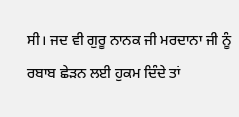ਸੀ। ਜਦ ਵੀ ਗੁਰੂ ਨਾਨਕ ਜੀ ਮਰਦਾਨਾ ਜੀ ਨੂੰ ਰਬਾਬ ਛੇੜਨ ਲਈ ਹੁਕਮ ਦਿੰਦੇ ਤਾਂ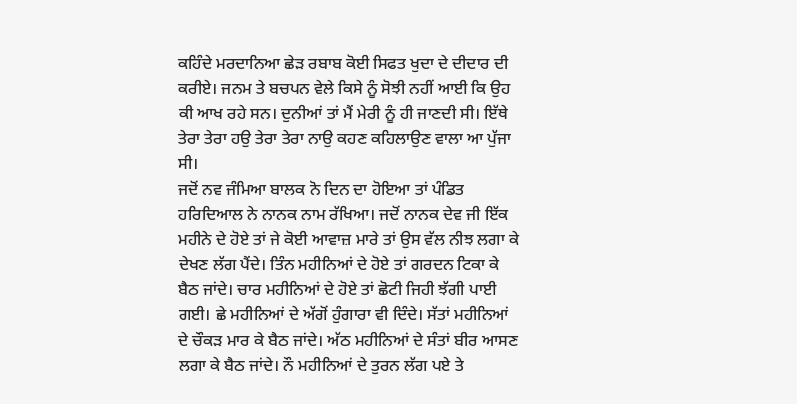ਕਹਿੰਦੇ ਮਰਦਾਨਿਆ ਛੇੜ ਰਬਾਬ ਕੋਈ ਸਿਫਤ ਖੁਦਾ ਦੇ ਦੀਦਾਰ ਦੀ ਕਰੀਏ। ਜਨਮ ਤੇ ਬਚਪਨ ਵੇਲੇ ਕਿਸੇ ਨੂੰ ਸੋਝੀ ਨਹੀਂ ਆਈ ਕਿ ਉਹ ਕੀ ਆਖ ਰਹੇ ਸਨ। ਦੁਨੀਆਂ ਤਾਂ ਮੈਂ ਮੇਰੀ ਨੂੰ ਹੀ ਜਾਣਦੀ ਸੀ। ਇੱਥੇ ਤੇਰਾ ਤੇਰਾ ਹਉ ਤੇਰਾ ਤੇਰਾ ਨਾਉ ਕਹਣ ਕਹਿਲਾਉਣ ਵਾਲਾ ਆ ਪੁੱਜਾ ਸੀ।
ਜਦੋਂ ਨਵ ਜੰਮਿਆ ਬਾਲਕ ਨੋ ਦਿਨ ਦਾ ਹੋਇਆ ਤਾਂ ਪੰਡਿਤ ਹਰਿਦਿਆਲ ਨੇ ਨਾਨਕ ਨਾਮ ਰੱਖਿਆ। ਜਦੋਂ ਨਾਨਕ ਦੇਵ ਜੀ ਇੱਕ ਮਹੀਨੇ ਦੇ ਹੋਏ ਤਾਂ ਜੇ ਕੋਈ ਆਵਾਜ਼ ਮਾਰੇ ਤਾਂ ਉਸ ਵੱਲ ਨੀਝ ਲਗਾ ਕੇ ਦੇਖਣ ਲੱਗ ਪੈਂਦੇ। ਤਿੰਨ ਮਹੀਨਿਆਂ ਦੇ ਹੋਏ ਤਾਂ ਗਰਦਨ ਟਿਕਾ ਕੇ ਬੈਠ ਜਾਂਦੇ। ਚਾਰ ਮਹੀਨਿਆਂ ਦੇ ਹੋਏ ਤਾਂ ਛੋਟੀ ਜਿਹੀ ਝੱਗੀ ਪਾਈ ਗਈ। ਛੇ ਮਹੀਨਿਆਂ ਦੇ ਅੱਗੋਂ ਹੁੰਗਾਰਾ ਵੀ ਦਿੰਦੇ। ਸੱਤਾਂ ਮਹੀਨਿਆਂ ਦੇ ਚੌਕੜ ਮਾਰ ਕੇ ਬੈਠ ਜਾਂਦੇ। ਅੱਠ ਮਹੀਨਿਆਂ ਦੇ ਸੰਤਾਂ ਬੀਰ ਆਸਣ ਲਗਾ ਕੇ ਬੈਠ ਜਾਂਦੇ। ਨੌ ਮਹੀਨਿਆਂ ਦੇ ਤੁਰਨ ਲੱਗ ਪਏ ਤੇ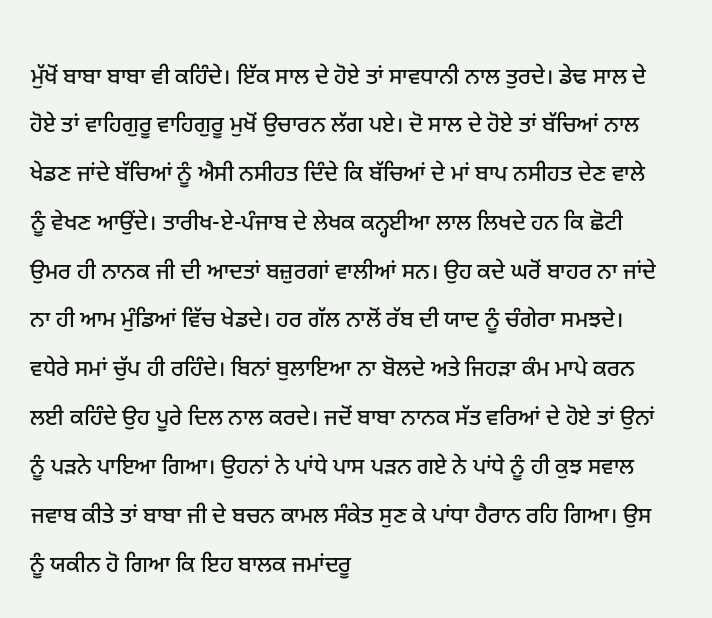ਮੁੱਖੋਂ ਬਾਬਾ ਬਾਬਾ ਵੀ ਕਹਿੰਦੇ। ਇੱਕ ਸਾਲ ਦੇ ਹੋਏ ਤਾਂ ਸਾਵਧਾਨੀ ਨਾਲ ਤੁਰਦੇ। ਡੇਢ ਸਾਲ ਦੇ ਹੋਏ ਤਾਂ ਵਾਹਿਗੁਰੂ ਵਾਹਿਗੁਰੂ ਮੁਖੋਂ ਉਚਾਰਨ ਲੱਗ ਪਏ। ਦੋ ਸਾਲ ਦੇ ਹੋਏ ਤਾਂ ਬੱਚਿਆਂ ਨਾਲ ਖੇਡਣ ਜਾਂਦੇ ਬੱਚਿਆਂ ਨੂੰ ਐਸੀ ਨਸੀਹਤ ਦਿੰਦੇ ਕਿ ਬੱਚਿਆਂ ਦੇ ਮਾਂ ਬਾਪ ਨਸੀਹਤ ਦੇਣ ਵਾਲੇ ਨੂੰ ਵੇਖਣ ਆਉਂਦੇ। ਤਾਰੀਖ-ਏ-ਪੰਜਾਬ ਦੇ ਲੇਖਕ ਕਨ੍ਹਈਆ ਲਾਲ ਲਿਖਦੇ ਹਨ ਕਿ ਛੋਟੀ ਉਮਰ ਹੀ ਨਾਨਕ ਜੀ ਦੀ ਆਦਤਾਂ ਬਜ਼ੁਰਗਾਂ ਵਾਲੀਆਂ ਸਨ। ਉਹ ਕਦੇ ਘਰੋਂ ਬਾਹਰ ਨਾ ਜਾਂਦੇ ਨਾ ਹੀ ਆਮ ਮੁੰਡਿਆਂ ਵਿੱਚ ਖੇਡਦੇ। ਹਰ ਗੱਲ ਨਾਲੋਂ ਰੱਬ ਦੀ ਯਾਦ ਨੂੰ ਚੰਗੇਰਾ ਸਮਝਦੇ। ਵਧੇਰੇ ਸਮਾਂ ਚੁੱਪ ਹੀ ਰਹਿੰਦੇ। ਬਿਨਾਂ ਬੁਲਾਇਆ ਨਾ ਬੋਲਦੇ ਅਤੇ ਜਿਹੜਾ ਕੰਮ ਮਾਪੇ ਕਰਨ ਲਈ ਕਹਿੰਦੇ ਉਹ ਪੂਰੇ ਦਿਲ ਨਾਲ ਕਰਦੇ। ਜਦੋਂ ਬਾਬਾ ਨਾਨਕ ਸੱਤ ਵਰਿਆਂ ਦੇ ਹੋਏ ਤਾਂ ਉਨਾਂ ਨੂੰ ਪੜਨੇ ਪਾਇਆ ਗਿਆ। ਉਹਨਾਂ ਨੇ ਪਾਂਧੇ ਪਾਸ ਪੜਨ ਗਏ ਨੇ ਪਾਂਧੇ ਨੂੰ ਹੀ ਕੁਝ ਸਵਾਲ ਜਵਾਬ ਕੀਤੇ ਤਾਂ ਬਾਬਾ ਜੀ ਦੇ ਬਚਨ ਕਾਮਲ ਸੰਕੇਤ ਸੁਣ ਕੇ ਪਾਂਧਾ ਹੈਰਾਨ ਰਹਿ ਗਿਆ। ਉਸ ਨੂੰ ਯਕੀਨ ਹੋ ਗਿਆ ਕਿ ਇਹ ਬਾਲਕ ਜਮਾਂਦਰੂ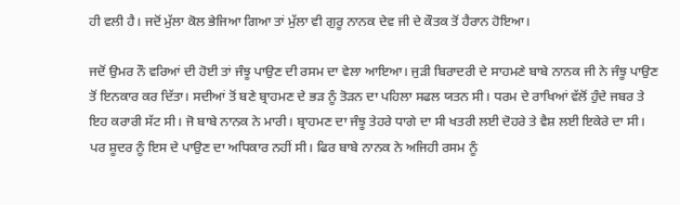ਹੀ ਵਲੀ ਹੈ। ਜਦੋਂ ਮੁੱਲਾ ਕੋਲ ਭੇਜਿਆ ਗਿਆ ਤਾਂ ਮੁੱਲਾ ਵੀ ਗੁਰੂ ਨਾਨਕ ਦੇਵ ਜੀ ਦੇ ਕੌਤਕ ਤੋਂ ਹੈਰਾਨ ਹੋਇਆ।

ਜਦੋਂ ਉਮਰ ਨੌ ਵਰਿਆਂ ਦੀ ਹੋਈ ਤਾਂ ਜੰਝੂ ਪਾਉਣ ਦੀ ਰਸਮ ਦਾ ਵੇਲਾ ਆਇਆ। ਜੁੜੀ ਬਿਰਾਦਰੀ ਦੇ ਸਾਹਮਣੇ ਬਾਬੇ ਨਾਨਕ ਜੀ ਨੇ ਜੰਝੂ ਪਾਉਣ ਤੋਂ ਇਨਕਾਰ ਕਰ ਦਿੱਤਾ। ਸਦੀਆਂ ਤੋਂ ਬਣੇ ਬ੍ਰਾਹਮਣ ਦੇ ਭੜ ਨੂੰ ਤੋੜਨ ਦਾ ਪਹਿਲਾ ਸਫਲ ਯਤਨ ਸੀ। ਧਰਮ ਦੇ ਰਾਖਿਆਂ ਵੱਲੋਂ ਹੁੰਦੇ ਜਬਰ ਤੇ ਇਹ ਕਰਾਰੀ ਸੱਟ ਸੀ। ਜੋ ਬਾਬੇ ਨਾਨਕ ਨੇ ਮਾਰੀ। ਬ੍ਰਾਹਮਣ ਦਾ ਜੰਝੂ ਤੇਹਰੇ ਧਾਗੇ ਦਾ ਸੀ ਖਤਰੀ ਲਈ ਦੋਹਰੇ ਤੇ ਵੈਸ਼ ਲਈ ਇਕੇਰੇ ਦਾ ਸੀ। ਪਰ ਸ਼ੂਦਰ ਨੂੰ ਇਸ ਦੇ ਪਾਉਣ ਦਾ ਅਧਿਕਾਰ ਨਹੀਂ ਸੀ। ਫਿਰ ਬਾਬੇ ਨਾਨਕ ਨੇ ਅਜਿਹੀ ਰਸਮ ਨੂੰ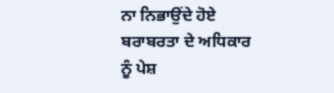ਨਾ ਨਿਭਾਉਂਦੇ ਹੋਏ ਬਰਾਬਰਤਾ ਦੇ ਅਧਿਕਾਰ ਨੂੰ ਪੇਸ਼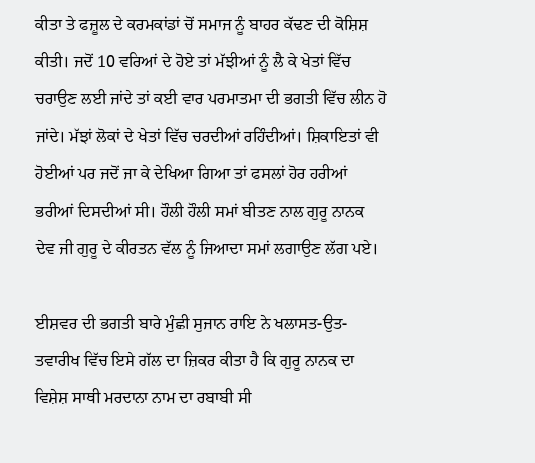ਕੀਤਾ ਤੇ ਫਜ਼ੂਲ ਦੇ ਕਰਮਕਾਂਡਾਂ ਚੋਂ ਸਮਾਜ ਨੂੰ ਬਾਹਰ ਕੱਢਣ ਦੀ ਕੋਸ਼ਿਸ਼ ਕੀਤੀ। ਜਦੋਂ 10 ਵਰਿਆਂ ਦੇ ਹੋਏ ਤਾਂ ਮੱਝੀਆਂ ਨੂੰ ਲੈ ਕੇ ਖੇਤਾਂ ਵਿੱਚ ਚਰਾਉਣ ਲਈ ਜਾਂਦੇ ਤਾਂ ਕਈ ਵਾਰ ਪਰਮਾਤਮਾ ਦੀ ਭਗਤੀ ਵਿੱਚ ਲੀਨ ਹੋ ਜਾਂਦੇ। ਮੱਝਾਂ ਲੋਕਾਂ ਦੇ ਖੇਤਾਂ ਵਿੱਚ ਚਰਦੀਆਂ ਰਹਿੰਦੀਆਂ। ਸ਼ਿਕਾਇਤਾਂ ਵੀ ਹੋਈਆਂ ਪਰ ਜਦੋਂ ਜਾ ਕੇ ਦੇਖਿਆ ਗਿਆ ਤਾਂ ਫਸਲਾਂ ਹੋਰ ਹਰੀਆਂ ਭਰੀਆਂ ਦਿਸਦੀਆਂ ਸੀ। ਹੌਲੀ ਹੌਲੀ ਸਮਾਂ ਬੀਤਣ ਨਾਲ ਗੁਰੂ ਨਾਨਕ ਦੇਵ ਜੀ ਗੁਰੂ ਦੇ ਕੀਰਤਨ ਵੱਲ ਨੂੰ ਜਿਆਦਾ ਸਮਾਂ ਲਗਾਉਣ ਲੱਗ ਪਏ।

ਈਸ਼ਵਰ ਦੀ ਭਗਤੀ ਬਾਰੇ ਮੁੰਛੀ ਸੁਜਾਨ ਰਾਇ ਨੇ ਖਲਾਸਤ-ਉਤ-ਤਵਾਰੀਖ ਵਿੱਚ ਇਸੇ ਗੱਲ ਦਾ ਜ਼ਿਕਰ ਕੀਤਾ ਹੈ ਕਿ ਗੁਰੂ ਨਾਨਕ ਦਾ ਵਿਸ਼ੇਸ਼ ਸਾਥੀ ਮਰਦਾਨਾ ਨਾਮ ਦਾ ਰਬਾਬੀ ਸੀ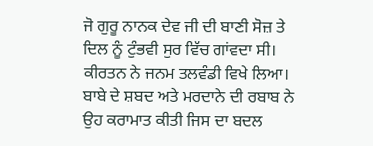ਜੋ ਗੁਰੂ ਨਾਨਕ ਦੇਵ ਜੀ ਦੀ ਬਾਣੀ ਸੋਜ਼ ਤੇ ਦਿਲ ਨੂੰ ਟੁੰਭਵੀ ਸੁਰ ਵਿੱਚ ਗਾਂਵਦਾ ਸੀ। ਕੀਰਤਨ ਨੇ ਜਨਮ ਤਲਵੰਡੀ ਵਿਖੇ ਲਿਆ। ਬਾਬੇ ਦੇ ਸ਼ਬਦ ਅਤੇ ਮਰਦਾਨੇ ਦੀ ਰਬਾਬ ਨੇ ਉਹ ਕਰਾਮਾਤ ਕੀਤੀ ਜਿਸ ਦਾ ਬਦਲ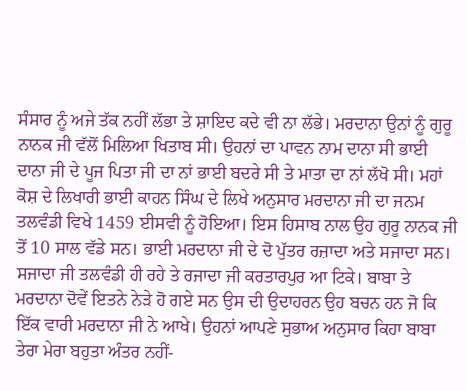ਸੰਸਾਰ ਨੂੰ ਅਜੇ ਤੱਕ ਨਹੀਂ ਲੱਭਾ ਤੇ ਸ਼ਾਇਦ ਕਦੇ ਵੀ ਨਾ ਲੱਭੇ। ਮਰਦਾਨਾ ਉਨਾਂ ਨੂੰ ਗੁਰੂ ਨਾਨਕ ਜੀ ਵੱਲੋਂ ਮਿਲਿਆ ਖਿਤਾਬ ਸੀ। ਉਹਨਾਂ ਦਾ ਪਾਵਨ ਨਾਮ ਦਾਨਾ ਸੀ ਭਾਈ ਦਾਨਾ ਜੀ ਦੇ ਪੂਜ ਪਿਤਾ ਜੀ ਦਾ ਨਾਂ ਭਾਈ ਬਦਰੇ ਸੀ ਤੇ ਮਾਤਾ ਦਾ ਨਾਂ ਲੱਖੋ ਸੀ। ਮਹਾਂ ਕੋਸ਼ ਦੇ ਲਿਖਾਰੀ ਭਾਈ ਕਾਹਨ ਸਿੰਘ ਦੇ ਲਿਖੇ ਅਨੁਸਾਰ ਮਰਦਾਨਾ ਜੀ ਦਾ ਜਨਮ ਤਲਵੰਡੀ ਵਿਖੇ 1459 ਈਸਵੀ ਨੂੰ ਹੋਇਆ। ਇਸ ਹਿਸਾਬ ਨਾਲ ਉਹ ਗੁਰੂ ਨਾਨਕ ਜੀ ਤੋਂ 10 ਸਾਲ ਵੱਡੇ ਸਨ। ਭਾਈ ਮਰਦਾਨਾ ਜੀ ਦੇ ਦੋ ਪੁੱਤਰ ਰਜ਼ਾਦਾ ਅਤੇ ਸਜਾਦਾ ਸਨ। ਸਜਾਦਾ ਜੀ ਤਲਵੰਡੀ ਹੀ ਰਹੇ ਤੇ ਰਜਾਦਾ ਜੀ ਕਰਤਾਰਪੁਰ ਆ ਟਿਕੇ। ਬਾਬਾ ਤੇ ਮਰਦਾਨਾ ਦੋਵੇਂ ਇਤਨੇ ਨੇੜੇ ਹੋ ਗਏ ਸਨ ਉਸ ਦੀ ਉਦਾਹਰਨ ਉਹ ਬਚਨ ਹਨ ਜੋ ਕਿ ਇੱਕ ਵਾਰੀ ਮਰਦਾਨਾ ਜੀ ਨੇ ਆਖੇ। ਉਹਨਾਂ ਆਪਣੇ ਸੁਭਾਅ ਅਨੁਸਾਰ ਕਿਹਾ ਬਾਬਾ ਤੇਰਾ ਮੇਰਾ ਬਹੁਤਾ ਅੰਤਰ ਨਹੀਂ-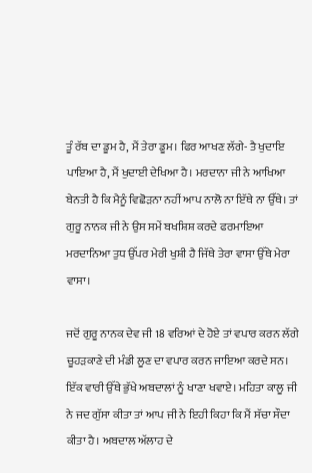ਤੂੰ ਰੱਬ ਦਾ ਡੂਮ ਹੈ, ਮੈਂ ਤੇਰਾ ਡੂਮ। ਫਿਰ ਆਖਣ ਲੱਗੇ- ਤੈ ਖੁਦਾਇ ਪਾਇਆ ਹੈ, ਮੈਂ ਖੁਦਾਈ ਦੇਖਿਆ ਹੈ। ਮਰਦਾਨਾ ਜੀ ਨੇ ਆਖਿਆ ਬੇਨਤੀ ਹੈ ਕਿ ਮੈਨੂੰ ਵਿਛੋੜਨਾ ਨਹੀਂ ਆਪ ਨਾਲੋ ਨਾ ਇੱਥੇ ਨਾ ਉੱਥੇ। ਤਾਂ ਗੁਰੂ ਨਾਨਕ ਜੀ ਨੇ ਉਸ ਸਮੇਂ ਬਖਸ਼ਿਸ਼ ਕਰਦੇ ਫਰਮਾਇਆ ਮਰਦਾਨਿਆ ਤੁਧ ਉੱਪਰ ਮੇਰੀ ਖੁਸ਼ੀ ਹੈ ਜਿੱਥੇ ਤੇਰਾ ਵਾਸਾ ਉੱਥੇ ਮੇਰਾ ਵਾਸਾ।

ਜਦੋਂ ਗੁਰੂ ਨਾਨਕ ਦੇਵ ਜੀ 18 ਵਰਿਆਂ ਦੇ ਹੋਏ ਤਾਂ ਵਪਾਰ ਕਰਨ ਲੱਗੇ ਚੂਹੜਕਾਣੇ ਦੀ ਮੰਡੀ ਲੂਣ ਦਾ ਵਪਾਰ ਕਰਨ ਜਾਇਆ ਕਰਦੇ ਸਨ। ਇੱਕ ਵਾਰੀ ਉੱਥੇ ਭੁੱਖੇ ਅਬਦਾਲਾਂ ਨੂੰ ਖਾਣਾ ਖਵਾਏ। ਮਹਿਤਾ ਕਾਲੂ ਜੀ ਨੇ ਜਦ ਗੁੱਸਾ ਕੀਤਾ ਤਾਂ ਆਪ ਜੀ ਨੇ ਇਹੀ ਕਿਹਾ ਕਿ ਮੈਂ ਸੱਚਾ ਸੌਦਾ ਕੀਤਾ ਹੈ। ਅਬਦਾਲ ਅੱਲਾਹ ਦੇ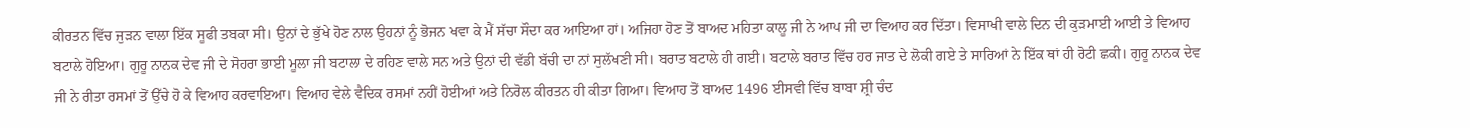ਕੀਰਤਨ ਵਿੱਚ ਜੁੜਨ ਵਾਲਾ ਇੱਕ ਸੂਫੀ ਤਬਕਾ ਸੀ। ਉਨਾਂ ਦੇ ਭੁੱਖੇ ਹੋਣ ਨਾਲ ਉਹਨਾਂ ਨੂੰ ਭੋਜਨ ਖਵਾ ਕੇ ਮੈਂ ਸੱਚਾ ਸੌਦਾ ਕਰ ਆਇਆ ਹਾਂ। ਅਜਿਹਾ ਹੋਣ ਤੋਂ ਬਾਅਦ ਮਹਿਤਾ ਕਾਲੂ ਜੀ ਨੇ ਆਪ ਜੀ ਦਾ ਵਿਆਹ ਕਰ ਦਿੱਤਾ। ਵਿਸਾਖੀ ਵਾਲੇ ਦਿਨ ਦੀ ਕੁੜਮਾਈ ਆਈ ਤੇ ਵਿਆਹ ਬਟਾਲੇ ਹੋਇਆ। ਗੁਰੂ ਨਾਨਕ ਦੇਵ ਜੀ ਦੇ ਸੋਹਰਾ ਭਾਈ ਮੂਲਾ ਜੀ ਬਟਾਲਾ ਦੇ ਰਹਿਣ ਵਾਲੇ ਸਨ ਅਤੇ ਉਨਾਂ ਦੀ ਵੱਡੀ ਬੱਚੀ ਦਾ ਨਾਂ ਸੁਲੱਖਣੀ ਸੀ। ਬਰਾਤ ਬਟਾਲੇ ਹੀ ਗਈ। ਬਟਾਲੇ ਬਰਾਤ ਵਿੱਚ ਹਰ ਜਾਤ ਦੇ ਲੋਕੀ ਗਏ ਤੇ ਸਾਰਿਆਂ ਨੇ ਇੱਕ ਥਾਂ ਹੀ ਰੋਟੀ ਛਕੀ। ਗੁਰੂ ਨਾਨਕ ਦੇਵ ਜੀ ਨੇ ਰੀਤਾ ਰਸਮਾਂ ਤੋਂ ਉੱਚੇ ਹੋ ਕੇ ਵਿਆਹ ਕਰਵਾਇਆ। ਵਿਆਹ ਵੇਲੇ ਵੈਦਿਕ ਰਸਮਾਂ ਨਹੀਂ ਹੋਈਆਂ ਅਤੇ ਨਿਰੋਲ ਕੀਰਤਨ ਹੀ ਕੀਤਾ ਗਿਆ। ਵਿਆਹ ਤੋਂ ਬਾਅਦ 1496 ਈਸਵੀ ਵਿੱਚ ਬਾਬਾ ਸ਼੍ਰੀ ਚੰਦ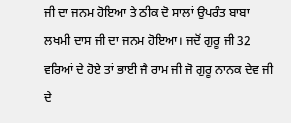ਜੀ ਦਾ ਜਨਮ ਹੋਇਆ ਤੇ ਠੀਕ ਦੋ ਸਾਲਾਂ ਉਪਰੰਤ ਬਾਬਾ ਲਖਮੀ ਦਾਸ ਜੀ ਦਾ ਜਨਮ ਹੋਇਆ। ਜਦੋਂ ਗੁਰੂ ਜੀ 32 ਵਰਿਆਂ ਦੇ ਹੋਏ ਤਾਂ ਭਾਈ ਜੈ ਰਾਮ ਜੀ ਜੋ ਗੁਰੂ ਨਾਨਕ ਦੇਵ ਜੀ ਦੇ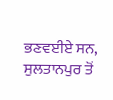ਭਣਵਈਏ ਸਨ, ਸੁਲਤਾਨਪੁਰ ਤੋਂ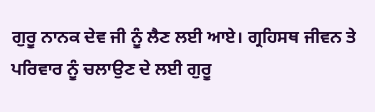ਗੁਰੂ ਨਾਨਕ ਦੇਵ ਜੀ ਨੂੰ ਲੈਣ ਲਈ ਆਏ। ਗ੍ਰਹਿਸਥ ਜੀਵਨ ਤੇ ਪਰਿਵਾਰ ਨੂੰ ਚਲਾਉਣ ਦੇ ਲਈ ਗੁਰੂ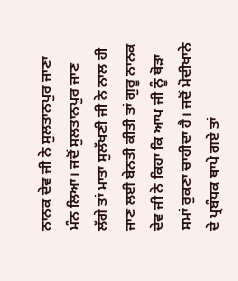ਨਾਨਕ ਦੇਵ ਜੀ ਨੇ ਸੁਲਤਾਨਪੁਰ ਜਾਣਾ ਮੰਨ ਲਿਆ। ਜਦੋਂ ਸੁਲਤਾਨਪੁਰ ਜਾਣ ਲੱਗੇ ਤਾਂ ਮਾਤਾ ਸੁਲੱਖਣੀ ਜੀ ਨੇ ਨਾਲ ਹੀ ਜਾਣ ਲਈ ਬੇਨਤੀ ਕੀਤੀ ਤਾਂ ਗੁਰੂ ਨਾਨਕ ਦੇਵ ਜੀ ਨੇ ਕਿਹਾ ਕਿ ਆਪ ਜੀ ਨੂੰ ਥੋੜਾ ਸਮਾਂ ਰੁਕਣਾ ਚਾਹੀਦਾ ਹੈ। ਜਦੋਂ ਮੋਦੀਖਾਨੇ ਦੇ ਪ੍ਰਬੰਧਕ ਥਾਪੇ ਗਏ ਤਾਂ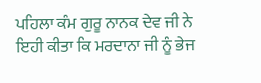ਪਹਿਲਾ ਕੰਮ ਗੁਰੂ ਨਾਨਕ ਦੇਵ ਜੀ ਨੇ ਇਹੀ ਕੀਤਾ ਕਿ ਮਰਦਾਨਾ ਜੀ ਨੂੰ ਭੇਜ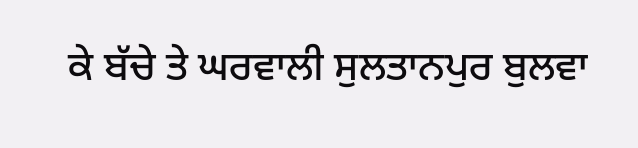ਕੇ ਬੱਚੇ ਤੇ ਘਰਵਾਲੀ ਸੁਲਤਾਨਪੁਰ ਬੁਲਵਾ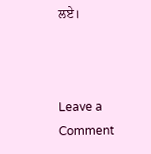ਲਏ।



Leave a Comment